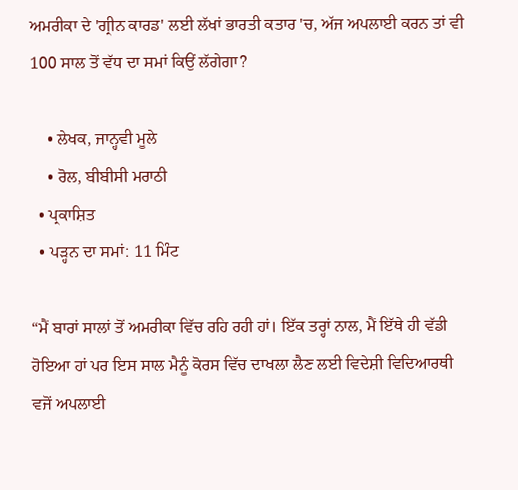ਅਮਰੀਕਾ ਦੇ 'ਗ੍ਰੀਨ ਕਾਰਡ' ਲਈ ਲੱਖਾਂ ਭਾਰਤੀ ਕਤਾਰ 'ਚ, ਅੱਜ ਅਪਲਾਈ ਕਰਨ ਤਾਂ ਵੀ 100 ਸਾਲ ਤੋਂ ਵੱਧ ਦਾ ਸਮਾਂ ਕਿਉਂ ਲੱਗੇਗਾ?

    • ਲੇਖਕ, ਜਾਨ੍ਹਵੀ ਮੂਲੇ
    • ਰੋਲ, ਬੀਬੀਸੀ ਮਰਾਠੀ
  • ਪ੍ਰਕਾਸ਼ਿਤ
  • ਪੜ੍ਹਨ ਦਾ ਸਮਾਂ: 11 ਮਿੰਟ

“ਮੈਂ ਬਾਰਾਂ ਸਾਲਾਂ ਤੋਂ ਅਮਰੀਕਾ ਵਿੱਚ ਰਹਿ ਰਹੀ ਹਾਂ। ਇੱਕ ਤਰ੍ਹਾਂ ਨਾਲ, ਮੈਂ ਇੱਥੇ ਹੀ ਵੱਡੀ ਹੋਇਆ ਹਾਂ ਪਰ ਇਸ ਸਾਲ ਮੈਨੂੰ ਕੋਰਸ ਵਿੱਚ ਦਾਖਲਾ ਲੈਣ ਲਈ ਵਿਦੇਸ਼ੀ ਵਿਦਿਆਰਥੀ ਵਜੋਂ ਅਪਲਾਈ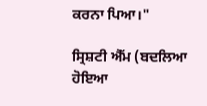ਕਰਨਾ ਪਿਆ।"

ਸ੍ਰਿਸ਼ਟੀ ਐੱਮ (ਬਦਲਿਆ ਹੋਇਆ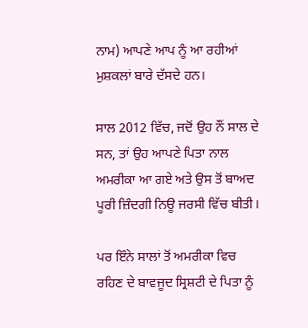ਨਾਮ) ਆਪਣੇ ਆਪ ਨੂੰ ਆ ਰਹੀਆਂ ਮੁਸ਼ਕਲਾਂ ਬਾਰੇ ਦੱਸਦੇ ਹਨ।

ਸਾਲ 2012 ਵਿੱਚ, ਜਦੋਂ ਉਹ ਨੌਂ ਸਾਲ ਦੇ ਸਨ, ਤਾਂ ਉਹ ਆਪਣੇ ਪਿਤਾ ਨਾਲ ਅਮਰੀਕਾ ਆ ਗਏ ਅਤੇ ਉਸ ਤੋਂ ਬਾਅਦ ਪੂਰੀ ਜ਼ਿੰਦਗੀ ਨਿਊ ਜਰਸੀ ਵਿੱਚ ਬੀਤੀ।

ਪਰ ਇੰਨੇ ਸਾਲਾਂ ਤੋਂ ਅਮਰੀਕਾ ਵਿਚ ਰਹਿਣ ਦੇ ਬਾਵਜੂਦ ਸ੍ਰਿਸ਼ਟੀ ਦੇ ਪਿਤਾ ਨੂੰ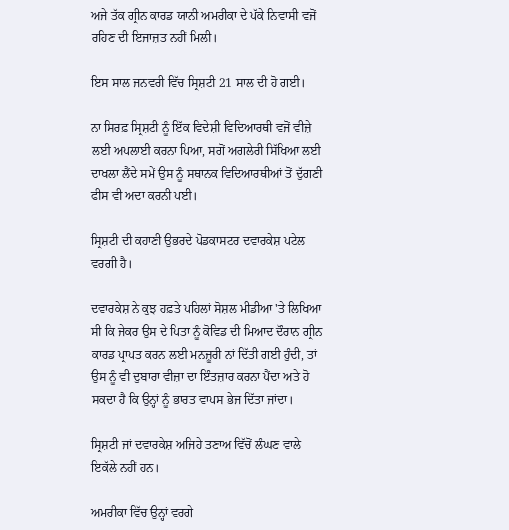ਅਜੇ ਤੱਕ ਗ੍ਰੀਨ ਕਾਰਡ ਯਾਨੀ ਅਮਰੀਕਾ ਦੇ ਪੱਕੇ ਨਿਵਾਸੀ ਵਜੋਂ ਰਹਿਣ ਦੀ ਇਜਾਜ਼ਤ ਨਹੀਂ ਮਿਲੀ।

ਇਸ ਸਾਲ ਜਨਵਰੀ ਵਿੱਚ ਸ੍ਰਿਸ਼ਟੀ 21 ਸਾਲ ਦੀ ਹੋ ਗਈ।

ਨਾ ਸਿਰਫ਼ ਸ੍ਰਿਸ਼ਟੀ ਨੂੰ ਇੱਕ ਵਿਦੇਸ਼ੀ ਵਿਦਿਆਰਥੀ ਵਜੋਂ ਵੀਜ਼ੇ ਲਈ ਅਪਲਾਈ ਕਰਨਾ ਪਿਆ, ਸਗੋਂ ਅਗਲੇਰੀ ਸਿੱਖਿਆ ਲਈ ਦਾਖਲਾ ਲੈਂਦੇ ਸਮੇਂ ਉਸ ਨੂੰ ਸਥਾਨਕ ਵਿਦਿਆਰਥੀਆਂ ਤੋਂ ਦੁੱਗਣੀ ਫੀਸ ਵੀ ਅਦਾ ਕਰਨੀ ਪਈ।

ਸ੍ਰਿਸ਼ਟੀ ਦੀ ਕਹਾਣੀ ਉਭਰਦੇ ਪੋਡਕਾਸਟਰ ਦਵਾਰਕੇਸ਼ ਪਟੇਲ ਵਰਗੀ ਹੈ।

ਦਵਾਰਕੇਸ਼ ਨੇ ਕੁਝ ਹਫ਼ਤੇ ਪਹਿਲਾਂ ਸੋਸ਼ਲ ਮੀਡੀਆ 'ਤੇ ਲਿਖਿਆ ਸੀ ਕਿ ਜੇਕਰ ਉਸ ਦੇ ਪਿਤਾ ਨੂੰ ਕੋਵਿਡ ਦੀ ਮਿਆਦ ਦੌਰਾਨ ਗ੍ਰੀਨ ਕਾਰਡ ਪ੍ਰਾਪਤ ਕਰਨ ਲਈ ਮਨਜ਼ੂਰੀ ਨਾਂ ਦਿੱਤੀ ਗਈ ਹੁੰਦੀ, ਤਾਂ ਉਸ ਨੂੰ ਵੀ ਦੁਬਾਰਾ ਵੀਜ਼ਾ ਦਾ ਇੰਤਜ਼ਾਰ ਕਰਨਾ ਪੈਂਦਾ ਅਤੇ ਹੋ ਸਕਦਾ ਹੈ ਕਿ ਉਨ੍ਹਾਂ ਨੂੰ ਭਾਰਤ ਵਾਪਸ ਭੇਜ ਦਿੱਤਾ ਜਾਂਦਾ।

ਸ੍ਰਿਸ਼ਟੀ ਜਾਂ ਦਵਾਰਕੇਸ਼ ਅਜਿਹੇ ਤਣਾਅ ਵਿੱਚੋਂ ਲੰਘਣ ਵਾਲੇ ਇਕੱਲੇ ਨਹੀਂ ਹਨ।

ਅਮਰੀਕਾ ਵਿੱਚ ਉਨ੍ਹਾਂ ਵਰਗੇ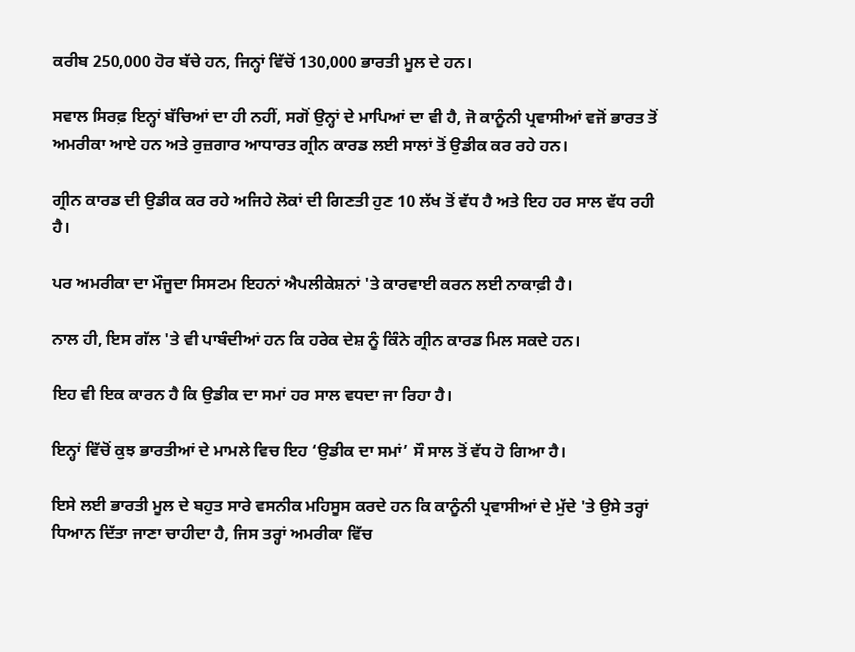ਕਰੀਬ 250,000 ਹੋਰ ਬੱਚੇ ਹਨ, ਜਿਨ੍ਹਾਂ ਵਿੱਚੋਂ 130,000 ਭਾਰਤੀ ਮੂਲ ਦੇ ਹਨ।

ਸਵਾਲ ਸਿਰਫ਼ ਇਨ੍ਹਾਂ ਬੱਚਿਆਂ ਦਾ ਹੀ ਨਹੀਂ, ਸਗੋਂ ਉਨ੍ਹਾਂ ਦੇ ਮਾਪਿਆਂ ਦਾ ਵੀ ਹੈ, ਜੋ ਕਾਨੂੰਨੀ ਪ੍ਰਵਾਸੀਆਂ ਵਜੋਂ ਭਾਰਤ ਤੋਂ ਅਮਰੀਕਾ ਆਏ ਹਨ ਅਤੇ ਰੁਜ਼ਗਾਰ ਆਧਾਰਤ ਗ੍ਰੀਨ ਕਾਰਡ ਲਈ ਸਾਲਾਂ ਤੋਂ ਉਡੀਕ ਕਰ ਰਹੇ ਹਨ।

ਗ੍ਰੀਨ ਕਾਰਡ ਦੀ ਉਡੀਕ ਕਰ ਰਹੇ ਅਜਿਹੇ ਲੋਕਾਂ ਦੀ ਗਿਣਤੀ ਹੁਣ 10 ਲੱਖ ਤੋਂ ਵੱਧ ਹੈ ਅਤੇ ਇਹ ਹਰ ਸਾਲ ਵੱਧ ਰਹੀ ਹੈ।

ਪਰ ਅਮਰੀਕਾ ਦਾ ਮੌਜੂਦਾ ਸਿਸਟਮ ਇਹਨਾਂ ਐਪਲੀਕੇਸ਼ਨਾਂ 'ਤੇ ਕਾਰਵਾਈ ਕਰਨ ਲਈ ਨਾਕਾਫ਼ੀ ਹੈ।

ਨਾਲ ਹੀ, ਇਸ ਗੱਲ 'ਤੇ ਵੀ ਪਾਬੰਦੀਆਂ ਹਨ ਕਿ ਹਰੇਕ ਦੇਸ਼ ਨੂੰ ਕਿੰਨੇ ਗ੍ਰੀਨ ਕਾਰਡ ਮਿਲ ਸਕਦੇ ਹਨ।

ਇਹ ਵੀ ਇਕ ਕਾਰਨ ਹੈ ਕਿ ਉਡੀਕ ਦਾ ਸਮਾਂ ਹਰ ਸਾਲ ਵਧਦਾ ਜਾ ਰਿਹਾ ਹੈ।

ਇਨ੍ਹਾਂ ਵਿੱਚੋਂ ਕੁਝ ਭਾਰਤੀਆਂ ਦੇ ਮਾਮਲੇ ਵਿਚ ਇਹ ‘ਉਡੀਕ ਦਾ ਸਮਾਂ’ ਸੌ ਸਾਲ ਤੋਂ ਵੱਧ ਹੋ ਗਿਆ ਹੈ।

ਇਸੇ ਲਈ ਭਾਰਤੀ ਮੂਲ ਦੇ ਬਹੁਤ ਸਾਰੇ ਵਸਨੀਕ ਮਹਿਸੂਸ ਕਰਦੇ ਹਨ ਕਿ ਕਾਨੂੰਨੀ ਪ੍ਰਵਾਸੀਆਂ ਦੇ ਮੁੱਦੇ 'ਤੇ ਉਸੇ ਤਰ੍ਹਾਂ ਧਿਆਨ ਦਿੱਤਾ ਜਾਣਾ ਚਾਹੀਦਾ ਹੈ, ਜਿਸ ਤਰ੍ਹਾਂ ਅਮਰੀਕਾ ਵਿੱਚ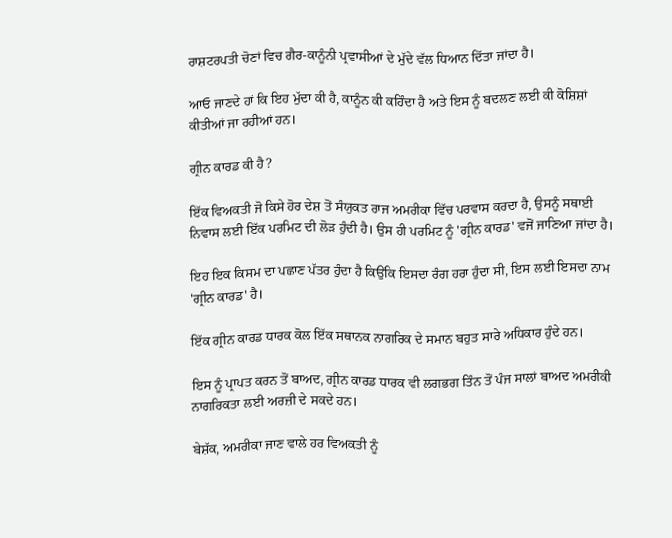ਰਾਸ਼ਟਰਪਤੀ ਚੋਣਾਂ ਵਿਚ ਗੈਰ-ਕਾਨੂੰਨੀ ਪ੍ਰਵਾਸੀਆਂ ਦੇ ਮੁੱਦੇ ਵੱਲ ਧਿਆਨ ਦਿੱਤਾ ਜਾਂਦਾ ਹੈ।

ਆਓ ਜਾਣਦੇ ਹਾਂ ਕਿ ਇਹ ਮੁੱਦਾ ਕੀ ਹੈ, ਕਾਨੂੰਨ ਕੀ ਕਹਿੰਦਾ ਹੈ ਅਤੇ ਇਸ ਨੂੰ ਬਦਲਣ ਲਈ ਕੀ ਕੋਸ਼ਿਸ਼ਾਂ ਕੀਤੀਆਂ ਜਾ ਰਹੀਆਂ ਹਨ।

ਗ੍ਰੀਨ ਕਾਰਡ ਕੀ ਹੈ?

ਇੱਕ ਵਿਅਕਤੀ ਜੋ ਕਿਸੇ ਹੋਰ ਦੇਸ਼ ਤੋਂ ਸੰਯੁਕਤ ਰਾਜ ਅਮਰੀਕਾ ਵਿੱਚ ਪਰਵਾਸ ਕਰਦਾ ਹੈ, ਉਸਨੂੰ ਸਥਾਈ ਨਿਵਾਸ ਲਈ ਇੱਕ ਪਰਮਿਟ ਦੀ ਲੋੜ ਹੁੰਦੀ ਹੈ। ਉਸ ਹੀ ਪਰਮਿਟ ਨੂੰ 'ਗ੍ਰੀਨ ਕਾਰਡ' ਵਜੋਂ ਜਾਣਿਆ ਜਾਂਦਾ ਹੈ।

ਇਹ ਇਕ ਕਿਸਮ ਦਾ ਪਛਾਣ ਪੱਤਰ ਹੁੰਦਾ ਹੈ ਕਿਉਂਕਿ ਇਸਦਾ ਰੰਗ ਹਰਾ ਹੁੰਦਾ ਸੀ, ਇਸ ਲਈ ਇਸਦਾ ਨਾਮ 'ਗ੍ਰੀਨ ਕਾਰਡ' ਹੈ।

ਇੱਕ ਗ੍ਰੀਨ ਕਾਰਡ ਧਾਰਕ ਕੋਲ ਇੱਕ ਸਥਾਨਕ ਨਾਗਰਿਕ ਦੇ ਸਮਾਨ ਬਹੁਤ ਸਾਰੇ ਅਧਿਕਾਰ ਹੁੰਦੇ ਹਨ।

ਇਸ ਨੂੰ ਪ੍ਰਾਪਤ ਕਰਨ ਤੋਂ ਬਾਅਦ, ਗ੍ਰੀਨ ਕਾਰਡ ਧਾਰਕ ਵੀ ਲਗਭਗ ਤਿੰਨ ਤੋਂ ਪੰਜ ਸਾਲਾਂ ਬਾਅਦ ਅਮਰੀਕੀ ਨਾਗਰਿਕਤਾ ਲਈ ਅਰਜ਼ੀ ਦੇ ਸਕਦੇ ਹਨ।

ਬੇਸ਼ੱਕ, ਅਮਰੀਕਾ ਜਾਣ ਵਾਲੇ ਹਰ ਵਿਅਕਤੀ ਨੂੰ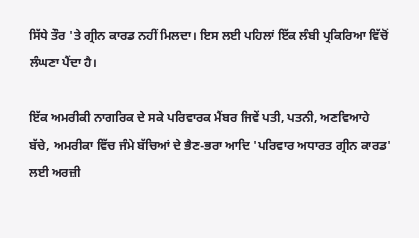ਸਿੱਧੇ ਤੌਰ 'ਤੇ ਗ੍ਰੀਨ ਕਾਰਡ ਨਹੀਂ ਮਿਲਦਾ। ਇਸ ਲਈ ਪਹਿਲਾਂ ਇੱਕ ਲੰਬੀ ਪ੍ਰਕਿਰਿਆ ਵਿੱਚੋਂ ਲੰਘਣਾ ਪੈਂਦਾ ਹੈ।

ਇੱਕ ਅਮਰੀਕੀ ਨਾਗਰਿਕ ਦੇ ਸਕੇ ਪਰਿਵਾਰਕ ਮੈਂਬਰ ਜਿਵੇਂ ਪਤੀ, ਪਤਨੀ, ਅਣਵਿਆਹੇ ਬੱਚੇ, ਅਮਰੀਕਾ ਵਿੱਚ ਜੰਮੇ ਬੱਚਿਆਂ ਦੇ ਭੈਣ-ਭਰਾ ਆਦਿ 'ਪਰਿਵਾਰ ਅਧਾਰਤ ਗ੍ਰੀਨ ਕਾਰਡ' ਲਈ ਅਰਜ਼ੀ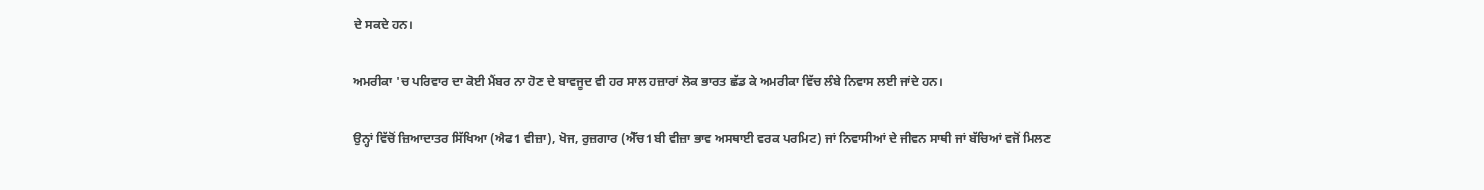ਦੇ ਸਕਦੇ ਹਨ।

ਅਮਰੀਕਾ 'ਚ ਪਰਿਵਾਰ ਦਾ ਕੋਈ ਮੈਂਬਰ ਨਾ ਹੋਣ ਦੇ ਬਾਵਜੂਦ ਵੀ ਹਰ ਸਾਲ ਹਜ਼ਾਰਾਂ ਲੋਕ ਭਾਰਤ ਛੱਡ ਕੇ ਅਮਰੀਕਾ ਵਿੱਚ ਲੰਬੇ ਨਿਵਾਸ ਲਈ ਜਾਂਦੇ ਹਨ।

ਉਨ੍ਹਾਂ ਵਿੱਚੋਂ ਜ਼ਿਆਦਾਤਰ ਸਿੱਖਿਆ (ਐਫ1 ਵੀਜ਼ਾ), ਖੋਜ, ਰੁਜ਼ਗਾਰ (ਐੱਚ1ਬੀ ਵੀਜ਼ਾ ਭਾਵ ਅਸਥਾਈ ਵਰਕ ਪਰਮਿਟ) ਜਾਂ ਨਿਵਾਸੀਆਂ ਦੇ ਜੀਵਨ ਸਾਥੀ ਜਾਂ ਬੱਚਿਆਂ ਵਜੋਂ ਮਿਲਣ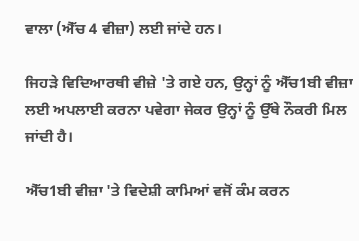ਵਾਲਾ (ਐੱਚ 4 ਵੀਜ਼ਾ) ਲਈ ਜਾਂਦੇ ਹਨ।

ਜਿਹੜੇ ਵਿਦਿਆਰਥੀ ਵੀਜ਼ੇ 'ਤੇ ਗਏ ਹਨ, ਉਨ੍ਹਾਂ ਨੂੰ ਐੱਚ1ਬੀ ਵੀਜ਼ਾ ਲਈ ਅਪਲਾਈ ਕਰਨਾ ਪਵੇਗਾ ਜੇਕਰ ਉਨ੍ਹਾਂ ਨੂੰ ਉੱਥੇ ਨੌਕਰੀ ਮਿਲ ਜਾਂਦੀ ਹੈ।

ਐੱਚ1ਬੀ ਵੀਜ਼ਾ 'ਤੇ ਵਿਦੇਸ਼ੀ ਕਾਮਿਆਂ ਵਜੋਂ ਕੰਮ ਕਰਨ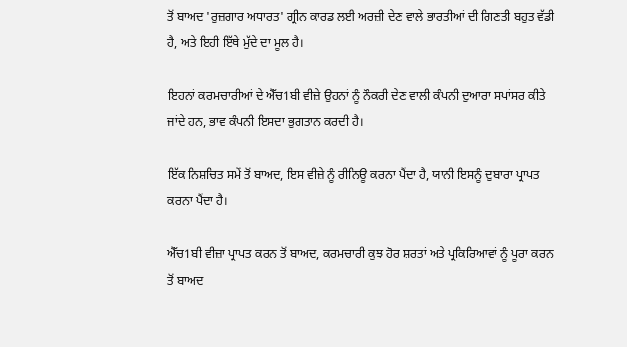ਤੋਂ ਬਾਅਦ 'ਰੁਜ਼ਗਾਰ ਅਧਾਰਤ' ਗ੍ਰੀਨ ਕਾਰਡ ਲਈ ਅਰਜ਼ੀ ਦੇਣ ਵਾਲੇ ਭਾਰਤੀਆਂ ਦੀ ਗਿਣਤੀ ਬਹੁਤ ਵੱਡੀ ਹੈ, ਅਤੇ ਇਹੀ ਇੱਥੇ ਮੁੱਦੇ ਦਾ ਮੂਲ ਹੈ।

ਇਹਨਾਂ ਕਰਮਚਾਰੀਆਂ ਦੇ ਐੱਚ1ਬੀ ਵੀਜ਼ੇ ਉਹਨਾਂ ਨੂੰ ਨੌਕਰੀ ਦੇਣ ਵਾਲੀ ਕੰਪਨੀ ਦੁਆਰਾ ਸਪਾਂਸਰ ਕੀਤੇ ਜਾਂਦੇ ਹਨ, ਭਾਵ ਕੰਪਨੀ ਇਸਦਾ ਭੁਗਤਾਨ ਕਰਦੀ ਹੈ।

ਇੱਕ ਨਿਸ਼ਚਿਤ ਸਮੇਂ ਤੋਂ ਬਾਅਦ, ਇਸ ਵੀਜ਼ੇ ਨੂੰ ਰੀਨਿਊ ਕਰਨਾ ਪੈਂਦਾ ਹੈ, ਯਾਨੀ ਇਸਨੂੰ ਦੁਬਾਰਾ ਪ੍ਰਾਪਤ ਕਰਨਾ ਪੈਂਦਾ ਹੈ।

ਐੱਚ1ਬੀ ਵੀਜ਼ਾ ਪ੍ਰਾਪਤ ਕਰਨ ਤੋਂ ਬਾਅਦ, ਕਰਮਚਾਰੀ ਕੁਝ ਹੋਰ ਸ਼ਰਤਾਂ ਅਤੇ ਪ੍ਰਕਿਰਿਆਵਾਂ ਨੂੰ ਪੂਰਾ ਕਰਨ ਤੋਂ ਬਾਅਦ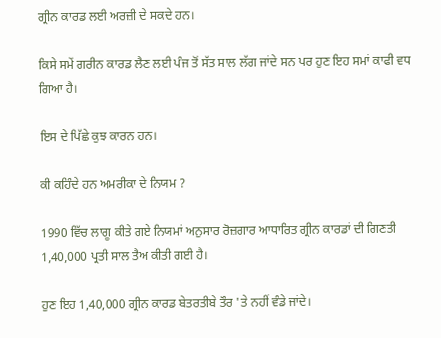ਗ੍ਰੀਨ ਕਾਰਡ ਲਈ ਅਰਜ਼ੀ ਦੇ ਸਕਦੇ ਹਨ।

ਕਿਸੇ ਸਮੇਂ ਗਰੀਨ ਕਾਰਡ ਲੈਣ ਲਈ ਪੰਜ ਤੋਂ ਸੱਤ ਸਾਲ ਲੱਗ ਜਾਂਦੇ ਸਨ ਪਰ ਹੁਣ ਇਹ ਸਮਾਂ ਕਾਫੀ ਵਧ ਗਿਆ ਹੈ।

ਇਸ ਦੇ ਪਿੱਛੇ ਕੁਝ ਕਾਰਨ ਹਨ।

ਕੀ ਕਹਿੰਦੇ ਹਨ ਅਮਰੀਕਾ ਦੇ ਨਿਯਮ ?

1990 ਵਿੱਚ ਲਾਗੂ ਕੀਤੇ ਗਏ ਨਿਯਮਾਂ ਅਨੁਸਾਰ ਰੋਜ਼ਗਾਰ ਆਧਾਰਿਤ ਗ੍ਰੀਨ ਕਾਰਡਾਂ ਦੀ ਗਿਣਤੀ 1,40,000 ਪ੍ਰਤੀ ਸਾਲ ਤੈਅ ਕੀਤੀ ਗਈ ਹੈ।

ਹੁਣ ਇਹ 1,40,000 ਗ੍ਰੀਨ ਕਾਰਡ ਬੇਤਰਤੀਬੇ ਤੌਰ 'ਤੇ ਨਹੀਂ ਵੰਡੇ ਜਾਂਦੇ।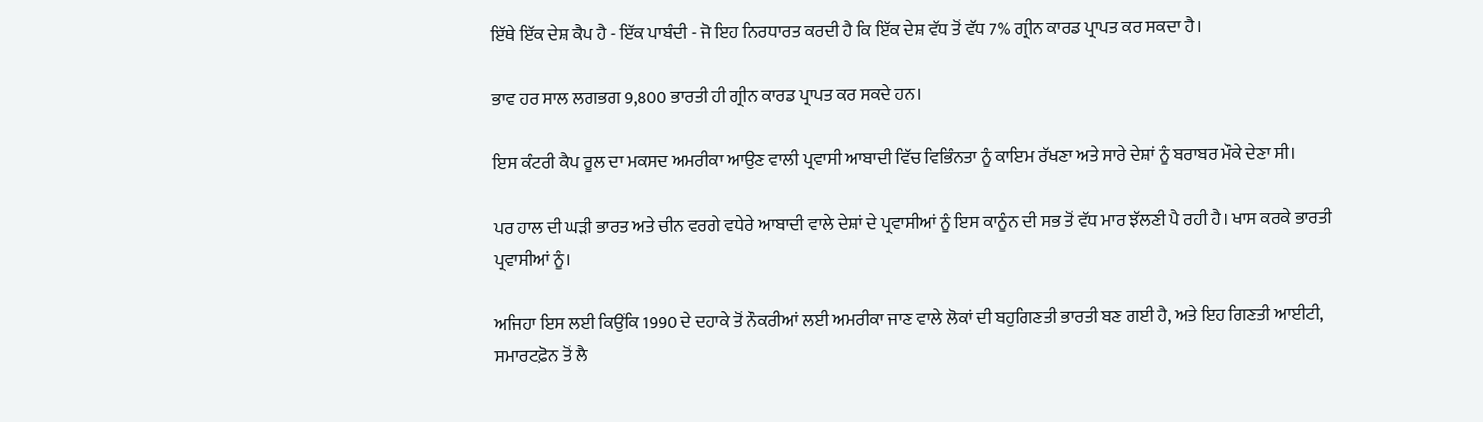ਇੱਥੇ ਇੱਕ ਦੇਸ਼ ਕੈਪ ਹੈ - ਇੱਕ ਪਾਬੰਦੀ - ਜੋ ਇਹ ਨਿਰਧਾਰਤ ਕਰਦੀ ਹੈ ਕਿ ਇੱਕ ਦੇਸ਼ ਵੱਧ ਤੋਂ ਵੱਧ 7% ਗ੍ਰੀਨ ਕਾਰਡ ਪ੍ਰਾਪਤ ਕਰ ਸਕਦਾ ਹੈ।

ਭਾਵ ਹਰ ਸਾਲ ਲਗਭਗ 9,800 ਭਾਰਤੀ ਹੀ ਗ੍ਰੀਨ ਕਾਰਡ ਪ੍ਰਾਪਤ ਕਰ ਸਕਦੇ ਹਨ।

ਇਸ ਕੰਟਰੀ ਕੈਪ ਰੂਲ ਦਾ ਮਕਸਦ ਅਮਰੀਕਾ ਆਉਣ ਵਾਲੀ ਪ੍ਰਵਾਸੀ ਆਬਾਦੀ ਵਿੱਚ ਵਿਭਿੰਨਤਾ ਨੂੰ ਕਾਇਮ ਰੱਖਣਾ ਅਤੇ ਸਾਰੇ ਦੇਸ਼ਾਂ ਨੂੰ ਬਰਾਬਰ ਮੌਕੇ ਦੇਣਾ ਸੀ।

ਪਰ ਹਾਲ ਦੀ ਘੜੀ ਭਾਰਤ ਅਤੇ ਚੀਨ ਵਰਗੇ ਵਧੇਰੇ ਆਬਾਦੀ ਵਾਲੇ ਦੇਸ਼ਾਂ ਦੇ ਪ੍ਰਵਾਸੀਆਂ ਨੂੰ ਇਸ ਕਾਨੂੰਨ ਦੀ ਸਭ ਤੋਂ ਵੱਧ ਮਾਰ ਝੱਲਣੀ ਪੈ ਰਹੀ ਹੈ। ਖਾਸ ਕਰਕੇ ਭਾਰਤੀ ਪ੍ਰਵਾਸੀਆਂ ਨੂੰ।

ਅਜਿਹਾ ਇਸ ਲਈ ਕਿਉਂਕਿ 1990 ਦੇ ਦਹਾਕੇ ਤੋਂ ਨੌਕਰੀਆਂ ਲਈ ਅਮਰੀਕਾ ਜਾਣ ਵਾਲੇ ਲੋਕਾਂ ਦੀ ਬਹੁਗਿਣਤੀ ਭਾਰਤੀ ਬਣ ਗਈ ਹੈ, ਅਤੇ ਇਹ ਗਿਣਤੀ ਆਈਟੀ, ਸਮਾਰਟਫ਼ੋਨ ਤੋਂ ਲੈ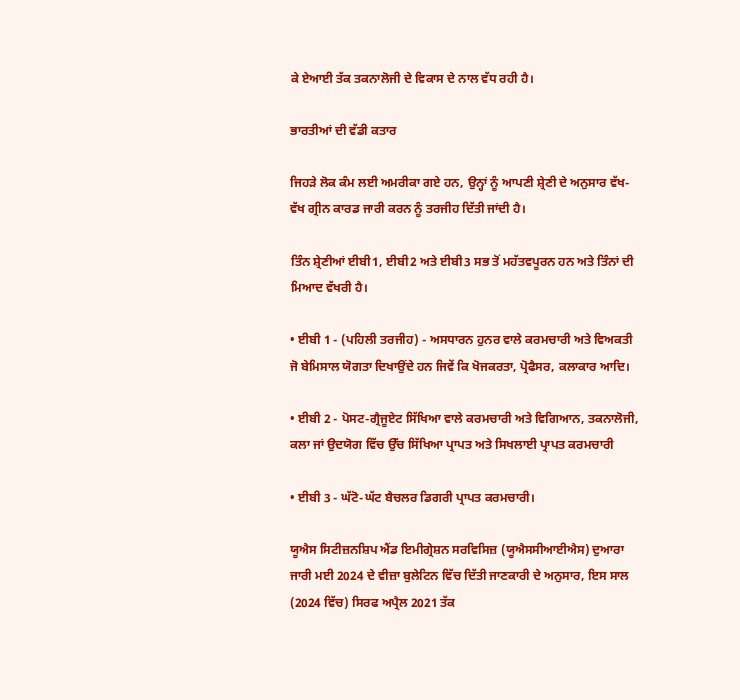ਕੇ ਏਆਈ ਤੱਕ ਤਕਨਾਲੋਜੀ ਦੇ ਵਿਕਾਸ ਦੇ ਨਾਲ ਵੱਧ ਰਹੀ ਹੈ।

ਭਾਰਤੀਆਂ ਦੀ ਵੱਡੀ ਕਤਾਰ

ਜਿਹੜੇ ਲੋਕ ਕੰਮ ਲਈ ਅਮਰੀਕਾ ਗਏ ਹਨ, ਉਨ੍ਹਾਂ ਨੂੰ ਆਪਣੀ ਸ਼੍ਰੇਣੀ ਦੇ ਅਨੁਸਾਰ ਵੱਖ-ਵੱਖ ਗ੍ਰੀਨ ਕਾਰਡ ਜਾਰੀ ਕਰਨ ਨੂੰ ਤਰਜੀਹ ਦਿੱਤੀ ਜਾਂਦੀ ਹੈ।

ਤਿੰਨ ਸ਼੍ਰੇਣੀਆਂ ਈਬੀ1, ਈਬੀ2 ਅਤੇ ਈਬੀ3 ਸਭ ਤੋਂ ਮਹੱਤਵਪੂਰਨ ਹਨ ਅਤੇ ਤਿੰਨਾਂ ਦੀ ਮਿਆਦ ਵੱਖਰੀ ਹੈ।

• ਈਬੀ 1 - (ਪਹਿਲੀ ਤਰਜੀਹ) - ਅਸਧਾਰਨ ਹੁਨਰ ਵਾਲੇ ਕਰਮਚਾਰੀ ਅਤੇ ਵਿਅਕਤੀ ਜੋ ਬੇਮਿਸਾਲ ਯੋਗਤਾ ਦਿਖਾਉਂਦੇ ਹਨ ਜਿਵੇਂ ਕਿ ਖੋਜਕਰਤਾ, ਪ੍ਰੋਫੈਸਰ, ਕਲਾਕਾਰ ਆਦਿ।

• ਈਬੀ 2 - ਪੋਸਟ-ਗ੍ਰੈਜੂਏਟ ਸਿੱਖਿਆ ਵਾਲੇ ਕਰਮਚਾਰੀ ਅਤੇ ਵਿਗਿਆਨ, ਤਕਨਾਲੋਜੀ, ਕਲਾ ਜਾਂ ਉਦਯੋਗ ਵਿੱਚ ਉੱਚ ਸਿੱਖਿਆ ਪ੍ਰਾਪਤ ਅਤੇ ਸਿਖਲਾਈ ਪ੍ਰਾਪਤ ਕਰਮਚਾਰੀ

• ਈਬੀ 3 - ਘੱਟੋ-ਘੱਟ ਬੈਚਲਰ ਡਿਗਰੀ ਪ੍ਰਾਪਤ ਕਰਮਚਾਰੀ।

ਯੂਐਸ ਸਿਟੀਜ਼ਨਸ਼ਿਪ ਐਂਡ ਇਮੀਗ੍ਰੇਸ਼ਨ ਸਰਵਿਸਿਜ਼ (ਯੂਐਸਸੀਆਈਐਸ) ਦੁਆਰਾ ਜਾਰੀ ਮਈ 2024 ਦੇ ਵੀਜ਼ਾ ਬੁਲੇਟਿਨ ਵਿੱਚ ਦਿੱਤੀ ਜਾਣਕਾਰੀ ਦੇ ਅਨੁਸਾਰ, ਇਸ ਸਾਲ (2024 ਵਿੱਚ) ਸਿਰਫ ਅਪ੍ਰੈਲ 2021 ਤੱਕ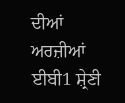ਦੀਆਂ ਅਰਜ਼ੀਆਂ ਈਬੀ1 ਸ਼੍ਰੇਣੀ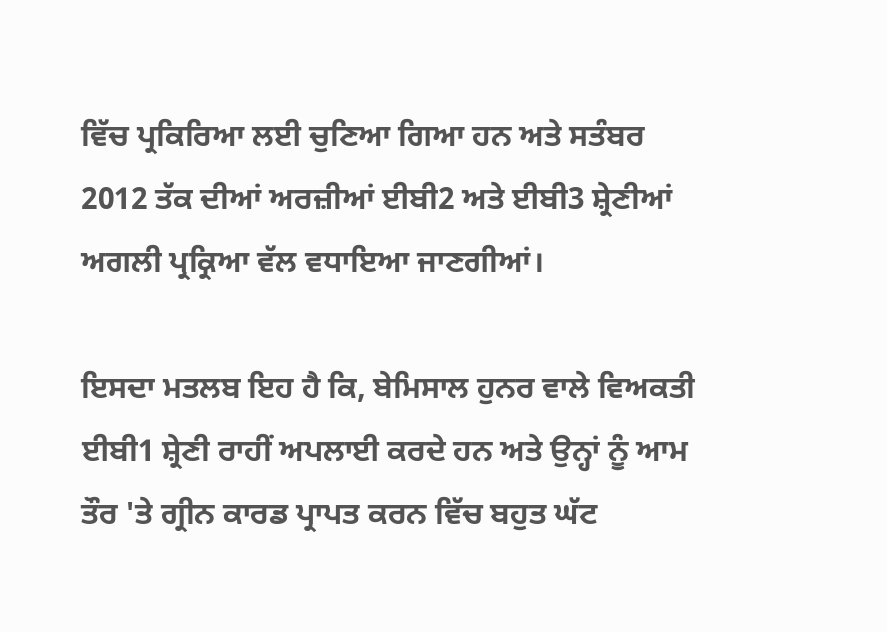ਵਿੱਚ ਪ੍ਰਕਿਰਿਆ ਲਈ ਚੁਣਿਆ ਗਿਆ ਹਨ ਅਤੇ ਸਤੰਬਰ 2012 ਤੱਕ ਦੀਆਂ ਅਰਜ਼ੀਆਂ ਈਬੀ2 ਅਤੇ ਈਬੀ3 ਸ਼੍ਰੇਣੀਆਂ ਅਗਲੀ ਪ੍ਰਕ੍ਰਿਆ ਵੱਲ ਵਧਾਇਆ ਜਾਣਗੀਆਂ।

ਇਸਦਾ ਮਤਲਬ ਇਹ ਹੈ ਕਿ, ਬੇਮਿਸਾਲ ਹੁਨਰ ਵਾਲੇ ਵਿਅਕਤੀ ਈਬੀ1 ਸ਼੍ਰੇਣੀ ਰਾਹੀਂ ਅਪਲਾਈ ਕਰਦੇ ਹਨ ਅਤੇ ਉਨ੍ਹਾਂ ਨੂੰ ਆਮ ਤੌਰ 'ਤੇ ਗ੍ਰੀਨ ਕਾਰਡ ਪ੍ਰਾਪਤ ਕਰਨ ਵਿੱਚ ਬਹੁਤ ਘੱਟ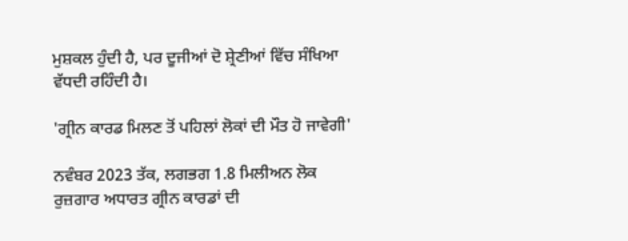ਮੁਸ਼ਕਲ ਹੁੰਦੀ ਹੈ, ਪਰ ਦੂਜੀਆਂ ਦੋ ਸ਼੍ਰੇਣੀਆਂ ਵਿੱਚ ਸੰਖਿਆ ਵੱਧਦੀ ਰਹਿੰਦੀ ਹੈ।

'ਗ੍ਰੀਨ ਕਾਰਡ ਮਿਲਣ ਤੋਂ ਪਹਿਲਾਂ ਲੋਕਾਂ ਦੀ ਮੌਤ ਹੋ ਜਾਵੇਗੀ'

ਨਵੰਬਰ 2023 ਤੱਕ, ਲਗਭਗ 1.8 ਮਿਲੀਅਨ ਲੋਕ ਰੁਜ਼ਗਾਰ ਅਧਾਰਤ ਗ੍ਰੀਨ ਕਾਰਡਾਂ ਦੀ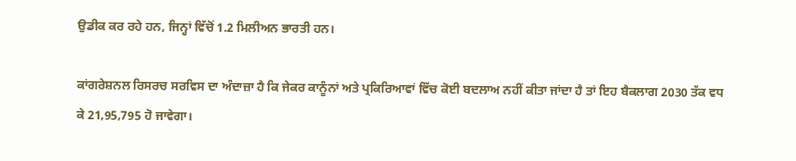ਉਡੀਕ ਕਰ ਰਹੇ ਹਨ, ਜਿਨ੍ਹਾਂ ਵਿੱਚੋਂ 1.2 ਮਿਲੀਅਨ ਭਾਰਤੀ ਹਨ।

ਕਾਂਗਰੇਸ਼ਨਲ ਰਿਸਰਚ ਸਰਵਿਸ ਦਾ ਅੰਦਾਜ਼ਾ ਹੈ ਕਿ ਜੇਕਰ ਕਾਨੂੰਨਾਂ ਅਤੇ ਪ੍ਰਕਿਰਿਆਵਾਂ ਵਿੱਚ ਕੋਈ ਬਦਲਾਅ ਨਹੀਂ ਕੀਤਾ ਜਾਂਦਾ ਹੈ ਤਾਂ ਇਹ ਬੈਕਲਾਗ 2030 ਤੱਕ ਵਧ ਕੇ 21,95,795 ਹੋ ਜਾਵੇਗਾ।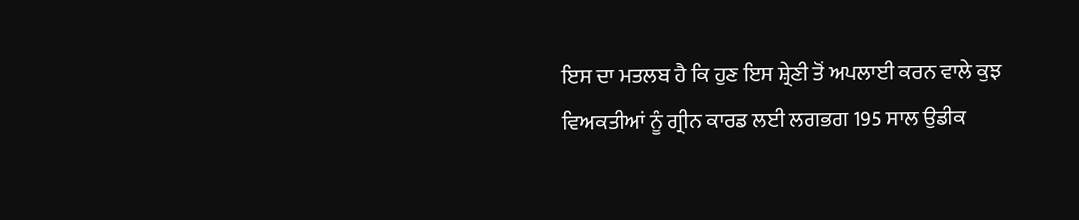ਇਸ ਦਾ ਮਤਲਬ ਹੈ ਕਿ ਹੁਣ ਇਸ ਸ਼੍ਰੇਣੀ ਤੋਂ ਅਪਲਾਈ ਕਰਨ ਵਾਲੇ ਕੁਝ ਵਿਅਕਤੀਆਂ ਨੂੰ ਗ੍ਰੀਨ ਕਾਰਡ ਲਈ ਲਗਭਗ 195 ਸਾਲ ਉਡੀਕ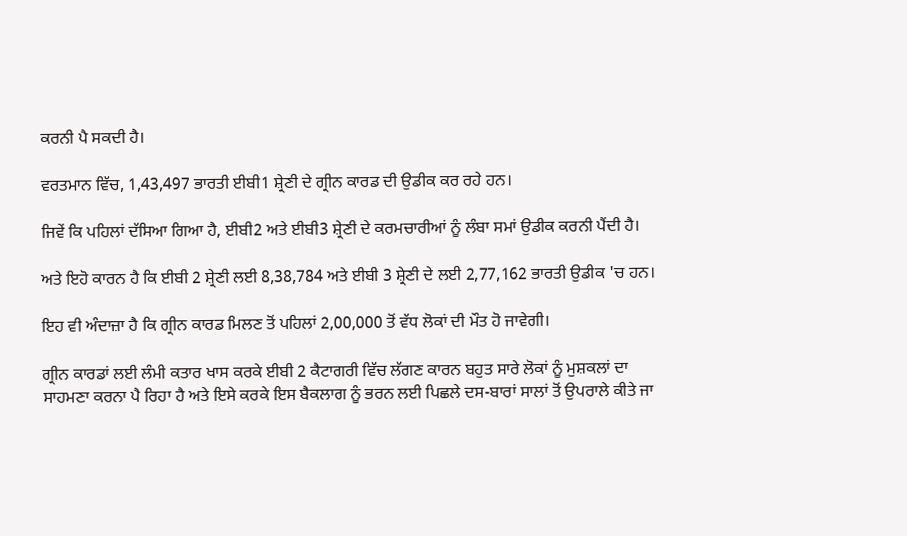ਕਰਨੀ ਪੈ ਸਕਦੀ ਹੈ।

ਵਰਤਮਾਨ ਵਿੱਚ, 1,43,497 ਭਾਰਤੀ ਈਬੀ1 ਸ਼੍ਰੇਣੀ ਦੇ ਗ੍ਰੀਨ ਕਾਰਡ ਦੀ ਉਡੀਕ ਕਰ ਰਹੇ ਹਨ।

ਜਿਵੇਂ ਕਿ ਪਹਿਲਾਂ ਦੱਸਿਆ ਗਿਆ ਹੈ, ਈਬੀ2 ਅਤੇ ਈਬੀ3 ਸ਼੍ਰੇਣੀ ਦੇ ਕਰਮਚਾਰੀਆਂ ਨੂੰ ਲੰਬਾ ਸਮਾਂ ਉਡੀਕ ਕਰਨੀ ਪੈਂਦੀ ਹੈ।

ਅਤੇ ਇਹੋ ਕਾਰਨ ਹੈ ਕਿ ਈਬੀ 2 ਸ਼੍ਰੇਣੀ ਲਈ 8,38,784 ਅਤੇ ਈਬੀ 3 ਸ਼੍ਰੇਣੀ ਦੇ ਲਈ 2,77,162 ਭਾਰਤੀ ਉਡੀਕ 'ਚ ਹਨ।

ਇਹ ਵੀ ਅੰਦਾਜ਼ਾ ਹੈ ਕਿ ਗ੍ਰੀਨ ਕਾਰਡ ਮਿਲਣ ਤੋਂ ਪਹਿਲਾਂ 2,00,000 ਤੋਂ ਵੱਧ ਲੋਕਾਂ ਦੀ ਮੌਤ ਹੋ ਜਾਵੇਗੀ।

ਗ੍ਰੀਨ ਕਾਰਡਾਂ ਲਈ ਲੰਮੀ ਕਤਾਰ ਖਾਸ ਕਰਕੇ ਈਬੀ 2 ਕੈਟਾਗਰੀ ਵਿੱਚ ਲੱਗਣ ਕਾਰਨ ਬਹੁਤ ਸਾਰੇ ਲੋਕਾਂ ਨੂੰ ਮੁਸ਼ਕਲਾਂ ਦਾ ਸਾਹਮਣਾ ਕਰਨਾ ਪੈ ਰਿਹਾ ਹੈ ਅਤੇ ਇਸੇ ਕਰਕੇ ਇਸ ਬੈਕਲਾਗ ਨੂੰ ਭਰਨ ਲਈ ਪਿਛਲੇ ਦਸ-ਬਾਰਾਂ ਸਾਲਾਂ ਤੋਂ ਉਪਰਾਲੇ ਕੀਤੇ ਜਾ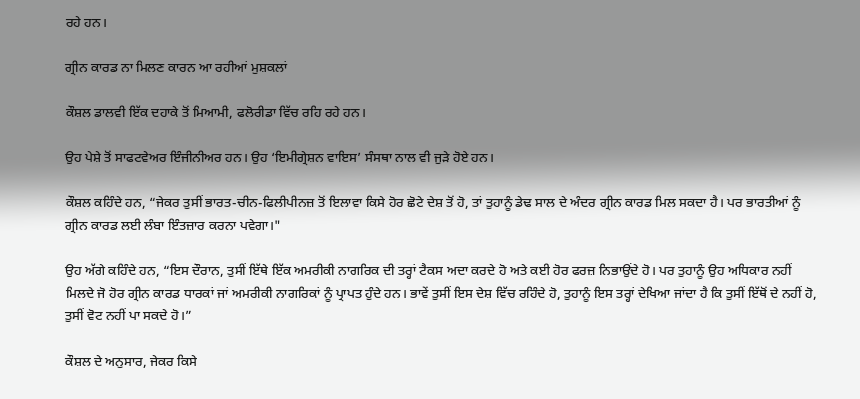ਰਹੇ ਹਨ।

ਗ੍ਰੀਨ ਕਾਰਡ ਨਾ ਮਿਲਣ ਕਾਰਨ ਆ ਰਹੀਆਂ ਮੁਸ਼ਕਲਾਂ

ਕੌਸ਼ਲ ਡਾਲਵੀ ਇੱਕ ਦਹਾਕੇ ਤੋਂ ਮਿਆਮੀ, ਫਲੋਰੀਡਾ ਵਿੱਚ ਰਹਿ ਰਹੇ ਹਨ।

ਉਹ ਪੇਸ਼ੇ ਤੋਂ ਸਾਫਟਵੇਅਰ ਇੰਜੀਨੀਅਰ ਹਨ। ਉਹ ‘ਇਮੀਗ੍ਰੇਸ਼ਨ ਵਾਇਸ’ ਸੰਸਥਾ ਨਾਲ ਵੀ ਜੁੜੇ ਹੋਏ ਹਨ।

ਕੌਸ਼ਲ ਕਹਿੰਦੇ ਹਨ, “ਜੇਕਰ ਤੁਸੀਂ ਭਾਰਤ-ਚੀਨ-ਫਿਲੀਪੀਨਜ਼ ਤੋਂ ਇਲਾਵਾ ਕਿਸੇ ਹੋਰ ਛੋਟੇ ਦੇਸ਼ ਤੋਂ ਹੋ, ਤਾਂ ਤੁਹਾਨੂੰ ਡੇਢ ਸਾਲ ਦੇ ਅੰਦਰ ਗ੍ਰੀਨ ਕਾਰਡ ਮਿਲ ਸਕਦਾ ਹੈ। ਪਰ ਭਾਰਤੀਆਂ ਨੂੰ ਗ੍ਰੀਨ ਕਾਰਡ ਲਈ ਲੰਬਾ ਇੰਤਜ਼ਾਰ ਕਰਨਾ ਪਵੇਗਾ।"

ਉਹ ਅੱਗੇ ਕਹਿੰਦੇ ਹਨ, “ਇਸ ਦੌਰਾਨ, ਤੁਸੀਂ ਇੱਥੇ ਇੱਕ ਅਮਰੀਕੀ ਨਾਗਰਿਕ ਦੀ ਤਰ੍ਹਾਂ ਟੈਕਸ ਅਦਾ ਕਰਦੇ ਹੋ ਅਤੇ ਕਈ ਹੋਰ ਫਰਜ਼ ਨਿਭਾਉਂਦੇ ਹੋ। ਪਰ ਤੁਹਾਨੂੰ ਉਹ ਅਧਿਕਾਰ ਨਹੀਂ ਮਿਲਦੇ ਜੋ ਹੋਰ ਗ੍ਰੀਨ ਕਾਰਡ ਧਾਰਕਾਂ ਜਾਂ ਅਮਰੀਕੀ ਨਾਗਰਿਕਾਂ ਨੂੰ ਪ੍ਰਾਪਤ ਹੁੰਦੇ ਹਨ। ਭਾਵੇਂ ਤੁਸੀਂ ਇਸ ਦੇਸ਼ ਵਿੱਚ ਰਹਿੰਦੇ ਹੋ, ਤੁਹਾਨੂੰ ਇਸ ਤਰ੍ਹਾਂ ਦੇਖਿਆ ਜਾਂਦਾ ਹੈ ਕਿ ਤੁਸੀਂ ਇੱਥੋਂ ਦੇ ਨਹੀਂ ਹੋ, ਤੁਸੀਂ ਵੋਟ ਨਹੀਂ ਪਾ ਸਕਦੇ ਹੋ।”

ਕੌਸ਼ਲ ਦੇ ਅਨੁਸਾਰ, ਜੇਕਰ ਕਿਸੇ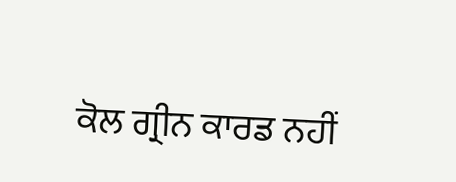ਕੋਲ ਗ੍ਰੀਨ ਕਾਰਡ ਨਹੀਂ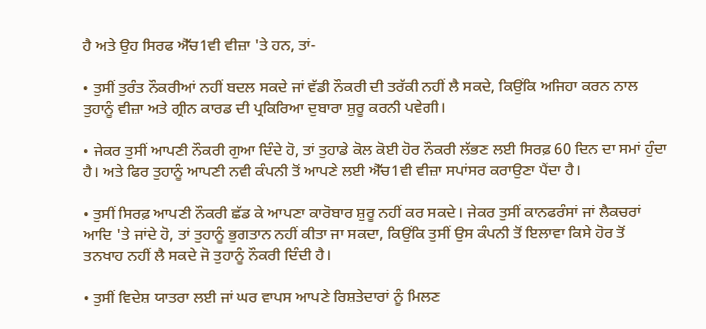ਹੈ ਅਤੇ ਉਹ ਸਿਰਫ ਐੱਚ1ਵੀ ਵੀਜ਼ਾ 'ਤੇ ਹਨ, ਤਾਂ-

• ਤੁਸੀਂ ਤੁਰੰਤ ਨੌਕਰੀਆਂ ਨਹੀਂ ਬਦਲ ਸਕਦੇ ਜਾਂ ਵੱਡੀ ਨੌਕਰੀ ਦੀ ਤਰੱਕੀ ਨਹੀਂ ਲੈ ਸਕਦੇ, ਕਿਉਂਕਿ ਅਜਿਹਾ ਕਰਨ ਨਾਲ ਤੁਹਾਨੂੰ ਵੀਜ਼ਾ ਅਤੇ ਗ੍ਰੀਨ ਕਾਰਡ ਦੀ ਪ੍ਰਕਿਰਿਆ ਦੁਬਾਰਾ ਸ਼ੁਰੂ ਕਰਨੀ ਪਵੇਗੀ।

• ਜੇਕਰ ਤੁਸੀਂ ਆਪਣੀ ਨੌਕਰੀ ਗੁਆ ਦਿੰਦੇ ਹੋ, ਤਾਂ ਤੁਹਾਡੇ ਕੋਲ ਕੋਈ ਹੋਰ ਨੌਕਰੀ ਲੱਭਣ ਲਈ ਸਿਰਫ਼ 60 ਦਿਨ ਦਾ ਸਮਾਂ ਹੁੰਦਾ ਹੈ। ਅਤੇ ਫਿਰ ਤੁਹਾਨੂੰ ਆਪਣੀ ਨਵੀ ਕੰਪਨੀ ਤੋਂ ਆਪਣੇ ਲਈ ਐੱਚ1ਵੀ ਵੀਜ਼ਾ ਸਪਾਂਸਰ ਕਰਾਉਣਾ ਪੈਂਦਾ ਹੈ।

• ਤੁਸੀਂ ਸਿਰਫ਼ ਆਪਣੀ ਨੌਕਰੀ ਛੱਡ ਕੇ ਆਪਣਾ ਕਾਰੋਬਾਰ ਸ਼ੁਰੂ ਨਹੀਂ ਕਰ ਸਕਦੇ। ਜੇਕਰ ਤੁਸੀਂ ਕਾਨਫਰੰਸਾਂ ਜਾਂ ਲੈਕਚਰਾਂ ਆਦਿ 'ਤੇ ਜਾਂਦੇ ਹੋ, ਤਾਂ ਤੁਹਾਨੂੰ ਭੁਗਤਾਨ ਨਹੀਂ ਕੀਤਾ ਜਾ ਸਕਦਾ, ਕਿਉਂਕਿ ਤੁਸੀਂ ਉਸ ਕੰਪਨੀ ਤੋਂ ਇਲਾਵਾ ਕਿਸੇ ਹੋਰ ਤੋਂ ਤਨਖਾਹ ਨਹੀਂ ਲੈ ਸਕਦੇ ਜੋ ਤੁਹਾਨੂੰ ਨੌਕਰੀ ਦਿੰਦੀ ਹੈ।

• ਤੁਸੀਂ ਵਿਦੇਸ਼ ਯਾਤਰਾ ਲਈ ਜਾਂ ਘਰ ਵਾਪਸ ਆਪਣੇ ਰਿਸ਼ਤੇਦਾਰਾਂ ਨੂੰ ਮਿਲਣ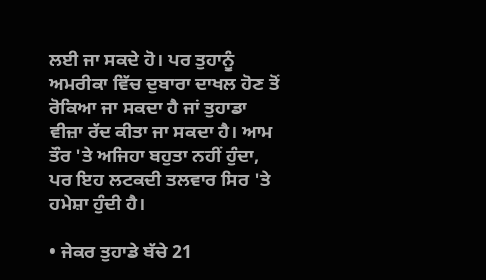ਲਈ ਜਾ ਸਕਦੇ ਹੋ। ਪਰ ਤੁਹਾਨੂੰ ਅਮਰੀਕਾ ਵਿੱਚ ਦੁਬਾਰਾ ਦਾਖਲ ਹੋਣ ਤੋਂ ਰੋਕਿਆ ਜਾ ਸਕਦਾ ਹੈ ਜਾਂ ਤੁਹਾਡਾ ਵੀਜ਼ਾ ਰੱਦ ਕੀਤਾ ਜਾ ਸਕਦਾ ਹੈ। ਆਮ ਤੌਰ 'ਤੇ ਅਜਿਹਾ ਬਹੁਤਾ ਨਹੀਂ ਹੁੰਦਾ, ਪਰ ਇਹ ਲਟਕਦੀ ਤਲਵਾਰ ਸਿਰ 'ਤੇ ਹਮੇਸ਼ਾ ਹੁੰਦੀ ਹੈ।

• ਜੇਕਰ ਤੁਹਾਡੇ ਬੱਚੇ 21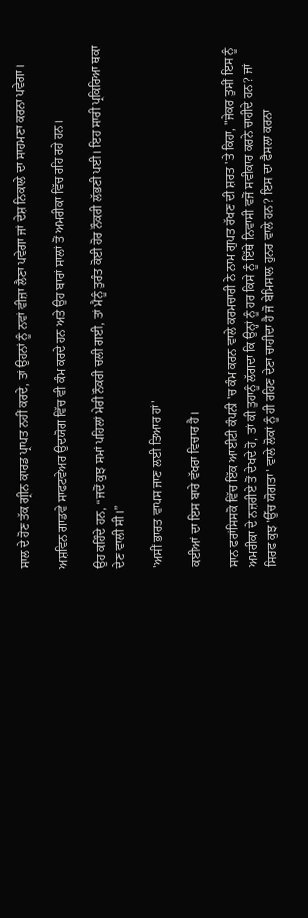ਸਾਲ ਦੇ ਹੋਣ ਤੱਕ ਗ੍ਰੀਨ ਕਾਰਡ ਪ੍ਰਾਪਤ ਨਹੀਂ ਕਰਦੇ, ਤਾਂ ਉਹਨਾਂ ਨੂੰ ਨਵਾਂ ਵੀਜ਼ਾ ਲੈਣਾ ਪਵੇਗਾ ਜਾਂ ਦੇਸ਼ ਨਿਕਾਲੇ ਦਾ ਸਾਹਮਣਾ ਕਰਨਾ ਪਵੇਗਾ।

ਅਸ਼ਵਿਨ ਗਾਡਵੇ ਸਾਫਟਵੇਅਰ ਉਦਯੋਗ ਵਿੱਚ ਵੀ ਕੰਮ ਕਰਦੇ ਹਨ ਅਤੇ ਉਹ ਬਾਰਾਂ ਸਾਲਾਂ ਤੋਂ ਅਮਰੀਕਾ ਵਿੱਚ ਰਹਿ ਰਹੇ ਹਨ।

ਉਹ ਕਹਿੰਦੇ ਹਨ, “ਜਦੋਂ ਕੁਝ ਸਮਾਂ ਪਹਿਲਾਂ ਮੇਰੀ ਨੌਕਰੀ ਚਲੀ ਗਈ, ਤਾਂ ਮੈਨੂੰ ਤੁਰੰਤ ਕੋਈ ਹੋਰ ਨੌਕਰੀ ਲੱਭਣੀ ਪਈ। ਇਹ ਸਾਰੀ ਪ੍ਰਕਿਰਿਆ ਥਕਾ ਦੇਣ ਵਾਲੀ ਸੀ।”

'ਅਸੀਂ ਭਾਰਤ ਵਾਪਸ ਜਾਣ ਲਈ ਤਿਆਰ ਹਾਂ'

ਕਈਆਂ ਦਾ ਇਸ ਬਾਰੇ ਵੱਖਰਾ ਵਿਚਾਰ ਹੈ।

ਸਾਨ ਫਰਾਂਸਿਸਕੋ ਵਿੱਚ ਇੱਕ ਆਈਟੀ ਕੰਪਨੀ 'ਚ ਕੰਮ ਕਰਨ ਵਾਲੇ ਕਰਮਚਾਰੀ ਨੇ ਨਾਮ ਗੁਪਤ ਰੱਖਣ ਦੀ ਸ਼ਰਤ 'ਤੇ ਕਿਹਾ, "ਜੇਕਰ ਤੁਸੀਂ ਇਸ ਨੂੰ ਅਮਰੀਕਾ ਦੇ ਨਜ਼ਰੀਏ ਤੋਂ ਦੇਖਦੇ ਹੋ, ਤਾਂ ਕੀ ਤੁਹਾਨੂੰ ਲੱਗਦਾ ਕਿ ਉਨ੍ਹਾਂ ਨੂੰ ਹਰ ਕਿਸੇ ਨੂੰ ਇੱਥੇ ਨਿਵਾਸੀ ਵਜੋਂ ਸਵੀਕਾਰ ਕਰਨੇ ਚਾਹੀਦੇ ਹਨ? ਜਾਂ ਸਿਰਫ ਕੁਝ 'ਉੱਚ ਯੋਗਤਾ' ਵਾਲੇ ਲੋਕਾਂ ਨੂੰ ਹੀ ਰਹਿਣ ਦੇਣਾ ਚਾਹੀਦਾ ਹੈ ਜੋ ਬੇਮਿਸਾਲ ਹੁਨਰ ਵਾਲੇ ਹਨ? ਇਸ ਦਾ ਫੈਸਲਾ ਕਰਨਾ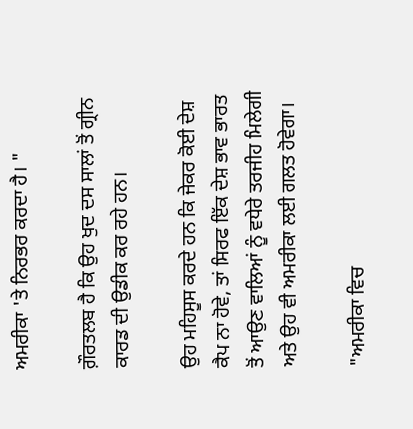ਅਮਰੀਕਾ 'ਤੇ ਨਿਰਭਰ ਕਰਦਾ ਹੈ। "

ਗ਼ੌਰਤਲਬ ਹੈ ਕਿ ਉਹ ਖੁਦ ਦਸ ਸਾਲਾਂ ਤੋਂ ਗ੍ਰੀਨ ਕਾਰਡ ਦੀ ਉਡੀਕ ਕਰ ਰਹੇ ਹਨ।

ਉਹ ਮਹਿਸੂਸ ਕਰਦੇ ਹਨ ਕਿ ਜੇਕਰ ਕੋਈ ਦੇਸ਼ ਕੈਪ ਨਾ ਹੋਵੇ, ਤਾਂ ਸਿਰਫ ਇੱਕ ਦੇਸ਼ ਭਾਵ ਭਾਰਤ ਤੋਂ ਆਉਣ ਵਾਲਿਆਂ ਨੂੰ ਵਧੇਰੇ ਤਰਜੀਹ ਮਿਲੇਗੀ ਅਤੇ ਉਹ ਵੀ ਅਮਰੀਕਾ ਲਈ ਗਲਤ ਹੋਵੇਗਾ।

"ਅਮਰੀਕਾ ਵਿਚ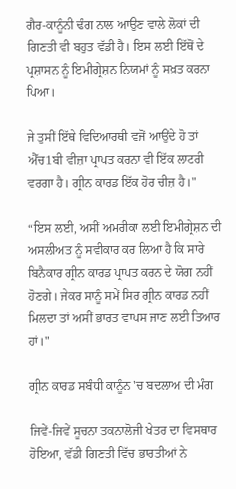ਗੈਰ-ਕਾਨੂੰਨੀ ਢੰਗ ਨਾਲ ਆਉਣ ਵਾਲੇ ਲੋਕਾਂ ਦੀ ਗਿਣਤੀ ਵੀ ਬਹੁਤ ਵੱਡੀ ਹੈ। ਇਸ ਲਈ ਇੱਥੋਂ ਦੇ ਪ੍ਰਸ਼ਾਸਨ ਨੂੰ ਇਮੀਗ੍ਰੇਸ਼ਨ ਨਿਯਮਾਂ ਨੂੰ ਸਖ਼ਤ ਕਰਨਾ ਪਿਆ।

ਜੇ ਤੁਸੀਂ ਇੱਥੇ ਵਿਦਿਆਰਥੀ ਵਜੋਂ ਆਉਂਦੇ ਹੋ ਤਾਂ ਐੱਚ1ਬੀ ਵੀਜ਼ਾ ਪ੍ਰਾਪਤ ਕਰਨਾ ਵੀ ਇੱਕ ਲਾਟਰੀ ਵਰਗਾ ਹੈ। ਗ੍ਰੀਨ ਕਾਰਡ ਇੱਕ ਹੋਰ ਚੀਜ਼ ਹੈ।"

“ਇਸ ਲਈ, ਅਸੀਂ ਅਮਰੀਕਾ ਲਈ ਇਮੀਗ੍ਰੇਸ਼ਨ ਦੀ ਅਸਲੀਅਤ ਨੂੰ ਸਵੀਕਾਰ ਕਰ ਲਿਆ ਹੈ ਕਿ ਸਾਰੇ ਬਿਨੈਕਾਰ ਗ੍ਰੀਨ ਕਾਰਡ ਪ੍ਰਾਪਤ ਕਰਨ ਦੇ ਯੋਗ ਨਹੀਂ ਹੋਣਗੇ। ਜੇਕਰ ਸਾਨੂੰ ਸਮੇਂ ਸਿਰ ਗ੍ਰੀਨ ਕਾਰਡ ਨਹੀਂ ਮਿਲਦਾ ਤਾਂ ਅਸੀਂ ਭਾਰਤ ਵਾਪਸ ਜਾਣ ਲਈ ਤਿਆਰ ਹਾਂ।"

ਗ੍ਰੀਨ ਕਾਰਡ ਸਬੰਧੀ ਕਾਨੂੰਨ 'ਚ ਬਦਲਾਅ ਦੀ ਮੰਗ

ਜਿਵੇਂ-ਜਿਵੇਂ ਸੂਚਨਾ ਤਕਨਾਲੋਜੀ ਖੇਤਰ ਦਾ ਵਿਸਥਾਰ ਹੋਇਆ, ਵੱਡੀ ਗਿਣਤੀ ਵਿੱਚ ਭਾਰਤੀਆਂ ਨੇ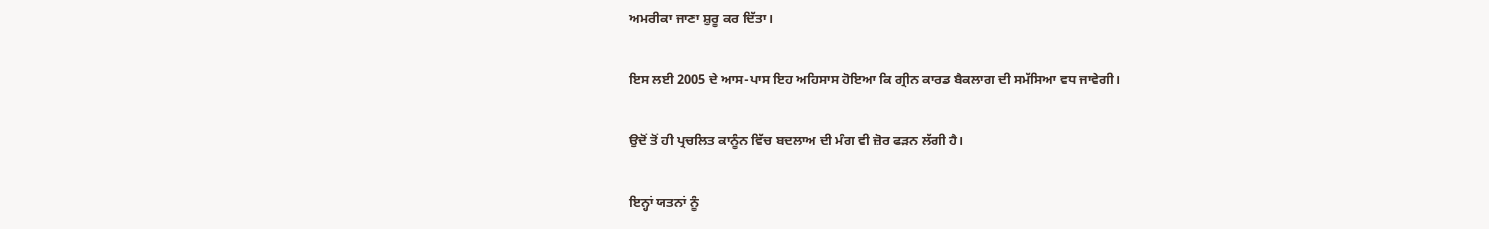ਅਮਰੀਕਾ ਜਾਣਾ ਸ਼ੁਰੂ ਕਰ ਦਿੱਤਾ।

ਇਸ ਲਈ 2005 ਦੇ ਆਸ-ਪਾਸ ਇਹ ਅਹਿਸਾਸ ਹੋਇਆ ਕਿ ਗ੍ਰੀਨ ਕਾਰਡ ਬੈਕਲਾਗ ਦੀ ਸਮੱਸਿਆ ਵਧ ਜਾਵੇਗੀ।

ਉਦੋਂ ਤੋਂ ਹੀ ਪ੍ਰਚਲਿਤ ਕਾਨੂੰਨ ਵਿੱਚ ਬਦਲਾਅ ਦੀ ਮੰਗ ਵੀ ਜ਼ੋਰ ਫੜਨ ਲੱਗੀ ਹੈ।

ਇਨ੍ਹਾਂ ਯਤਨਾਂ ਨੂੰ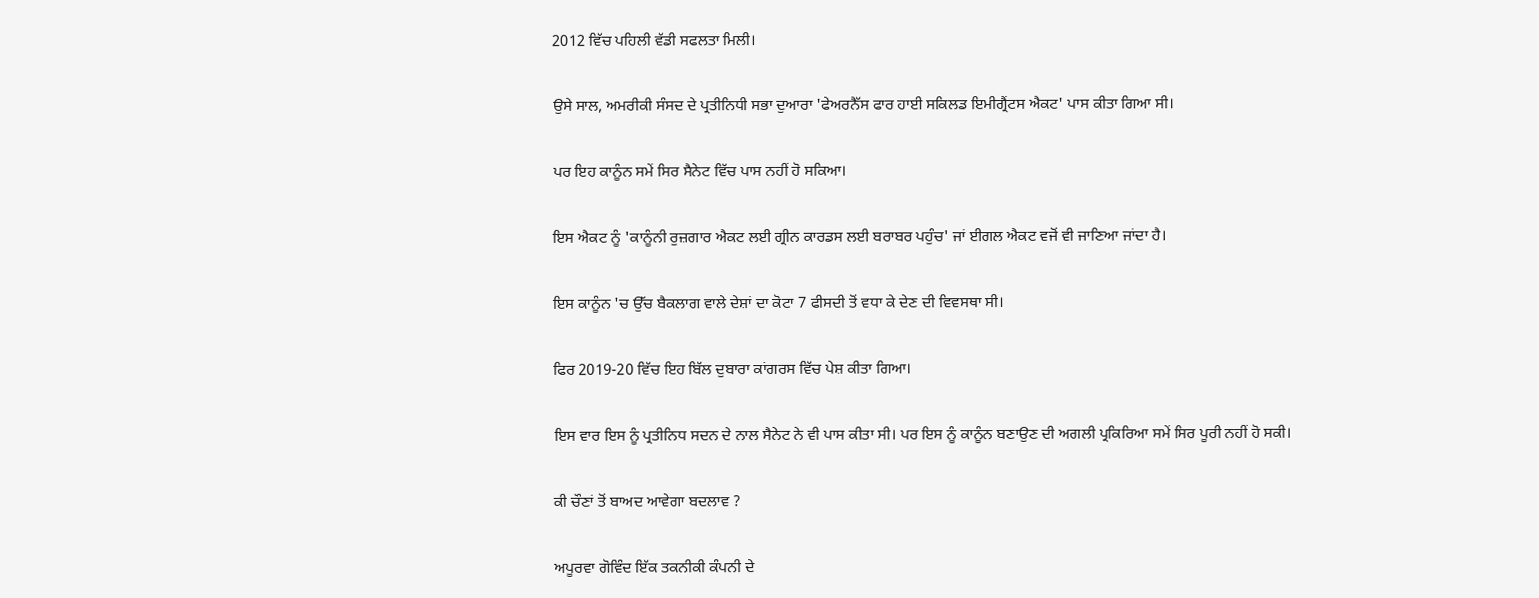2012 ਵਿੱਚ ਪਹਿਲੀ ਵੱਡੀ ਸਫਲਤਾ ਮਿਲੀ।

ਉਸੇ ਸਾਲ, ਅਮਰੀਕੀ ਸੰਸਦ ਦੇ ਪ੍ਰਤੀਨਿਧੀ ਸਭਾ ਦੁਆਰਾ 'ਫੇਅਰਨੈੱਸ ਫਾਰ ਹਾਈ ਸਕਿਲਡ ਇਮੀਗ੍ਰੈਂਟਸ ਐਕਟ' ਪਾਸ ਕੀਤਾ ਗਿਆ ਸੀ।

ਪਰ ਇਹ ਕਾਨੂੰਨ ਸਮੇਂ ਸਿਰ ਸੈਨੇਟ ਵਿੱਚ ਪਾਸ ਨਹੀਂ ਹੋ ਸਕਿਆ।

ਇਸ ਐਕਟ ਨੂੰ 'ਕਾਨੂੰਨੀ ਰੁਜ਼ਗਾਰ ਐਕਟ ਲਈ ਗ੍ਰੀਨ ਕਾਰਡਸ ਲਈ ਬਰਾਬਰ ਪਹੁੰਚ' ਜਾਂ ਈਗਲ ਐਕਟ ਵਜੋਂ ਵੀ ਜਾਣਿਆ ਜਾਂਦਾ ਹੈ।

ਇਸ ਕਾਨੂੰਨ 'ਚ ਉੱਚ ਬੈਕਲਾਗ ਵਾਲੇ ਦੇਸ਼ਾਂ ਦਾ ਕੋਟਾ 7 ਫੀਸਦੀ ਤੋਂ ਵਧਾ ਕੇ ਦੇਣ ਦੀ ਵਿਵਸਥਾ ਸੀ।

ਫਿਰ 2019-20 ਵਿੱਚ ਇਹ ਬਿੱਲ ਦੁਬਾਰਾ ਕਾਂਗਰਸ ਵਿੱਚ ਪੇਸ਼ ਕੀਤਾ ਗਿਆ।

ਇਸ ਵਾਰ ਇਸ ਨੂੰ ਪ੍ਰਤੀਨਿਧ ਸਦਨ ਦੇ ਨਾਲ ਸੈਨੇਟ ਨੇ ਵੀ ਪਾਸ ਕੀਤਾ ਸੀ। ਪਰ ਇਸ ਨੂੰ ਕਾਨੂੰਨ ਬਣਾਉਣ ਦੀ ਅਗਲੀ ਪ੍ਰਕਿਰਿਆ ਸਮੇਂ ਸਿਰ ਪੂਰੀ ਨਹੀਂ ਹੋ ਸਕੀ।

ਕੀ ਚੌਣਾਂ ਤੋਂ ਬਾਅਦ ਆਵੇਗਾ ਬਦਲਾਵ ?

ਅਪੂਰਵਾ ਗੋਵਿੰਦ ਇੱਕ ਤਕਨੀਕੀ ਕੰਪਨੀ ਦੇ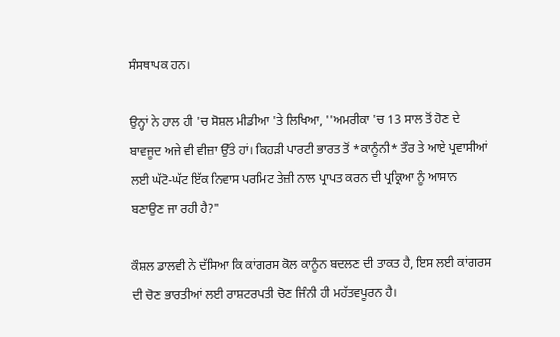ਸੰਸਥਾਪਕ ਹਨ।

ਉਨ੍ਹਾਂ ਨੇ ਹਾਲ ਹੀ 'ਚ ਸੋਸ਼ਲ ਮੀਡੀਆ 'ਤੇ ਲਿਖਿਆ, ''ਅਮਰੀਕਾ 'ਚ 13 ਸਾਲ ਤੋਂ ਹੋਣ ਦੇ ਬਾਵਜੂਦ ਅਜੇ ਵੀ ਵੀਜ਼ਾ ਉੱਤੇ ਹਾਂ। ਕਿਹੜੀ ਪਾਰਟੀ ਭਾਰਤ ਤੋਂ *ਕਾਨੂੰਨੀ* ਤੌਰ ਤੇ ਆਏ ਪ੍ਰਵਾਸੀਆਂ ਲਈ ਘੱਟੋ-ਘੱਟ ਇੱਕ ਨਿਵਾਸ ਪਰਮਿਟ ਤੇਜ਼ੀ ਨਾਲ ਪ੍ਰਾਪਤ ਕਰਨ ਦੀ ਪ੍ਰਕ੍ਰਿਆ ਨੂੰ ਆਸਾਨ ਬਣਾਉਣ ਜਾ ਰਹੀ ਹੈ?"

ਕੌਸ਼ਲ ਡਾਲਵੀ ਨੇ ਦੱਸਿਆ ਕਿ ਕਾਂਗਰਸ ਕੋਲ ਕਾਨੂੰਨ ਬਦਲਣ ਦੀ ਤਾਕਤ ਹੈ, ਇਸ ਲਈ ਕਾਂਗਰਸ ਦੀ ਚੋਣ ਭਾਰਤੀਆਂ ਲਈ ਰਾਸ਼ਟਰਪਤੀ ਚੋਣ ਜਿੰਨੀ ਹੀ ਮਹੱਤਵਪੂਰਨ ਹੈ।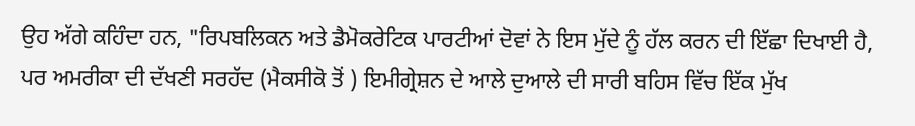ਉਹ ਅੱਗੇ ਕਹਿੰਦਾ ਹਨ, "ਰਿਪਬਲਿਕਨ ਅਤੇ ਡੈਮੋਕਰੇਟਿਕ ਪਾਰਟੀਆਂ ਦੋਵਾਂ ਨੇ ਇਸ ਮੁੱਦੇ ਨੂੰ ਹੱਲ ਕਰਨ ਦੀ ਇੱਛਾ ਦਿਖਾਈ ਹੈ, ਪਰ ਅਮਰੀਕਾ ਦੀ ਦੱਖਣੀ ਸਰਹੱਦ (ਮੈਕਸੀਕੋ ਤੋਂ ) ਇਮੀਗ੍ਰੇਸ਼ਨ ਦੇ ਆਲੇ ਦੁਆਲੇ ਦੀ ਸਾਰੀ ਬਹਿਸ ਵਿੱਚ ਇੱਕ ਮੁੱਖ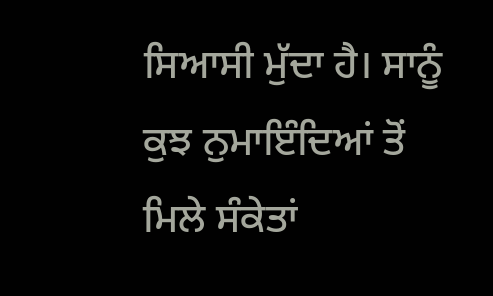ਸਿਆਸੀ ਮੁੱਦਾ ਹੈ। ਸਾਨੂੰ ਕੁਝ ਨੁਮਾਇੰਦਿਆਂ ਤੋਂ ਮਿਲੇ ਸੰਕੇਤਾਂ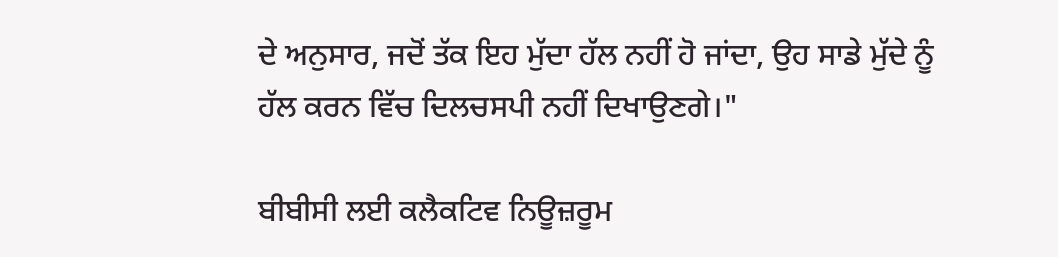ਦੇ ਅਨੁਸਾਰ, ਜਦੋਂ ਤੱਕ ਇਹ ਮੁੱਦਾ ਹੱਲ ਨਹੀਂ ਹੋ ਜਾਂਦਾ, ਉਹ ਸਾਡੇ ਮੁੱਦੇ ਨੂੰ ਹੱਲ ਕਰਨ ਵਿੱਚ ਦਿਲਚਸਪੀ ਨਹੀਂ ਦਿਖਾਉਣਗੇ।"

ਬੀਬੀਸੀ ਲਈ ਕਲੈਕਟਿਵ ਨਿਊਜ਼ਰੂਮ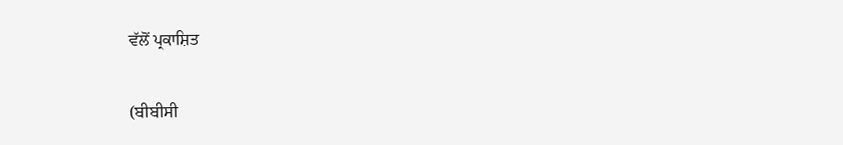ਵੱਲੋਂ ਪ੍ਰਕਾਸ਼ਿਤ

(ਬੀਬੀਸੀ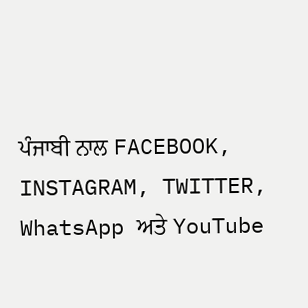ਪੰਜਾਬੀ ਨਾਲ FACEBOOK, INSTAGRAM, TWITTER, WhatsApp ਅਤੇ YouTube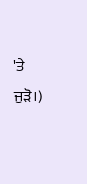'ਤੇ ਜੁੜੋ।)